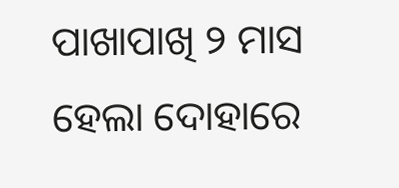ପାଖାପାଖି ୨ ମାସ ହେଲା ଦୋହାରେ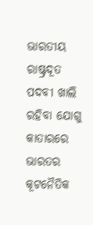ଭାରତୀୟ ରାଷ୍ଟ୍ରଦୂତ ପଦବୀ ଖାଲି ରହିବା ଯୋଗୁ କାତାରରେ ଭାରତର କୂଟନୈତିକ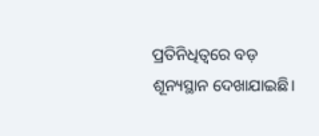ପ୍ରତିନିଧିତ୍ୱରେ ବଡ଼ ଶୂନ୍ୟସ୍ଥାନ ଦେଖାଯାଇଛି।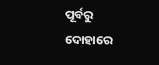ପୂର୍ବରୁ ଦୋହାରେ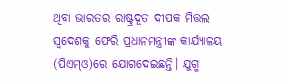ଥିବା ଭାରତର ରାଷ୍ଟ୍ରଦୂତ ଦୀପକ ମିତ୍ତଲ ସ୍ବଦେଶକୁ ଫେରି ପ୍ରଧାନମନ୍ତ୍ରୀଙ୍କ କାର୍ଯ୍ୟାଳୟ (ପିଏମ୍ଓ)ରେ ଯୋଗଦେଇଛନ୍ତି। ଯୁଗ୍ମ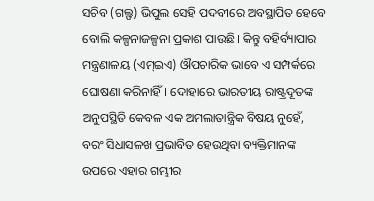ସଚିବ (ଗଲ୍ଫ) ଭିପୁଲ ସେହି ପଦବୀରେ ଅବସ୍ଥାପିତ ହେବେ ବୋଲି କଳ୍ପନାଜଳ୍ପନା ପ୍ରକାଶ ପାଉଛି। କିନ୍ତୁ ବହିର୍ବ୍ୟାପାର ମନ୍ତ୍ରଣାଳୟ (ଏମ୍ଇଏ) ଔପଚାରିକ ଭାବେ ଏ ସମ୍ପର୍କରେ ଘୋଷଣା କରିନାହିଁ। ଦୋହାରେ ଭାରତୀୟ ରାଷ୍ଟ୍ରଦୂତଙ୍କ ଅନୁପସ୍ଥିତି କେବଳ ଏକ ଅମଲାତାନ୍ତ୍ରିକ ବିଷୟ ନୁହେଁ, ବରଂ ସିଧାସଳଖ ପ୍ରଭାବିତ ହେଉଥିବା ବ୍ୟକ୍ତିମାନଙ୍କ ଉପରେ ଏହାର ଗମ୍ଭୀର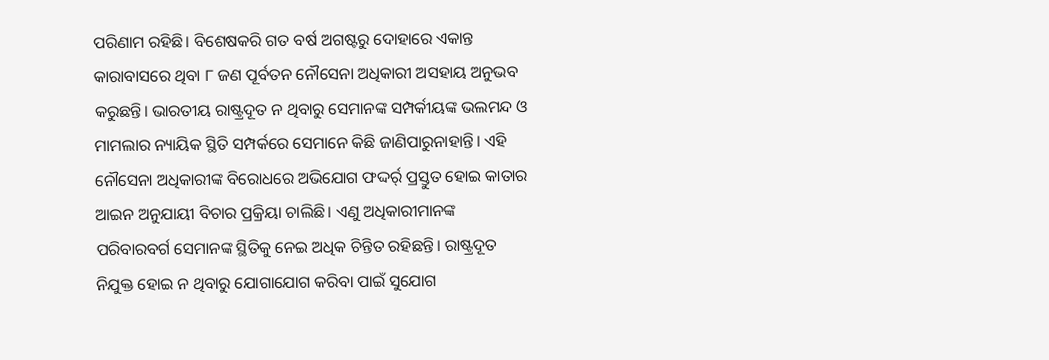ପରିଣାମ ରହିଛି। ବିଶେଷକରି ଗତ ବର୍ଷ ଅଗଷ୍ଟରୁ ଦୋହାରେ ଏକାନ୍ତ କାରାବାସରେ ଥିବା ୮ ଜଣ ପୂର୍ବତନ ନୌସେନା ଅଧିକାରୀ ଅସହାୟ ଅନୁଭବ କରୁଛନ୍ତି। ଭାରତୀୟ ରାଷ୍ଟ୍ରଦୂତ ନ ଥିବାରୁ ସେମାନଙ୍କ ସମ୍ପର୍କୀୟଙ୍କ ଭଲମନ୍ଦ ଓ ମାମଲାର ନ୍ୟାୟିକ ସ୍ଥିତି ସମ୍ପର୍କରେ ସେମାନେ କିଛି ଜାଣିପାରୁନାହାନ୍ତି। ଏହି ନୌସେନା ଅଧିକାରୀଙ୍କ ବିରୋଧରେ ଅଭିଯୋଗ ଫଦ୍ଦର୍ର୍ ପ୍ରସ୍ତୁତ ହୋଇ କାତାର ଆଇନ ଅନୁଯାୟୀ ବିଚାର ପ୍ରକ୍ରିୟା ଚାଲିଛି। ଏଣୁ ଅଧିକାରୀମାନଙ୍କ ପରିବାରବର୍ଗ ସେମାନଙ୍କ ସ୍ଥିତିକୁ ନେଇ ଅଧିକ ଚିନ୍ତିତ ରହିଛନ୍ତି। ରାଷ୍ଟ୍ରଦୂତ ନିଯୁକ୍ତ ହୋଇ ନ ଥିବାରୁ ଯୋଗାଯୋଗ କରିବା ପାଇଁ ସୁଯୋଗ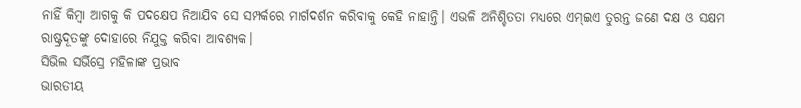ନାହିଁ କିମ୍ବା ଆଗକୁ କି ପଦକ୍ଷେପ ନିଆଯିବ ସେ ସମ୍ପର୍କରେ ମାର୍ଗଦର୍ଶନ କରିବାକୁ କେହି ନାହାନ୍ତି। ଏଭଳି ଅନିଶ୍ଚିତତା ମଧ୍ୟରେ ଏମ୍ଇଏ ତୁରନ୍ତ ଜଣେ ଦକ୍ଷ ଓ ସକ୍ଷମ ରାଷ୍ଟ୍ରଦୂତଙ୍କୁ ଦୋହାରେ ନିଯୁକ୍ତ କରିବା ଆବଶ୍ୟକ।
ସିଭିଲ ସର୍ଭିସ୍ରେ ମହିଳାଙ୍କ ପ୍ରଭାବ
ଭାରତୀୟ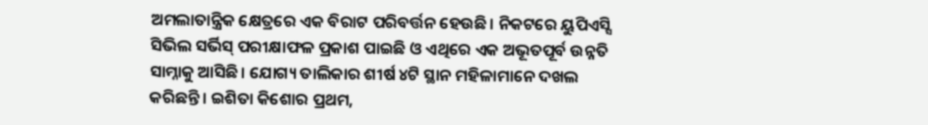ଅମଲାତାନ୍ତ୍ରିକ କ୍ଷେତ୍ରରେ ଏକ ବିରାଟ ପରିବର୍ତ୍ତନ ହେଉଛି। ନିକଟରେ ୟୁପିଏସ୍ସି ସିଭିଲ ସର୍ଭିସ୍ ପରୀକ୍ଷାଫଳ ପ୍ରକାଶ ପାଇଛି ଓ ଏଥିରେ ଏକ ଅଭୂତପୂର୍ବ ଉନ୍ନତି ସାମ୍ନାକୁ ଆସିଛି। ଯୋଗ୍ୟ ତାଲିକାର ଶୀର୍ଷ ୪ଟି ସ୍ଥାନ ମହିଳାମାନେ ଦଖଲ କରିଛନ୍ତି। ଇଶିତା କିଶୋର ପ୍ରଥମ,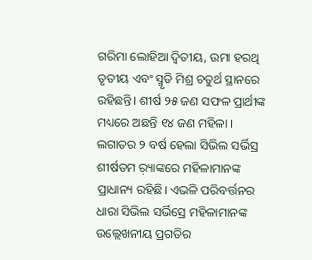ଗରିମା ଲୋହିଆ ଦ୍ୱିତୀୟ, ଉମା ହରଥି ତୃତୀୟ ଏବଂ ସ୍ମୃତି ମିଶ୍ର ଚତୁର୍ଥ ସ୍ଥାନରେ ରହିଛନ୍ତି। ଶୀର୍ଷ ୨୫ ଜଣ ସଫଳ ପ୍ରାର୍ଥୀଙ୍କ ମଧ୍ୟରେ ଅଛନ୍ତି ୧୪ ଜଣ ମହିଳା । ଲଗାତର ୨ ବର୍ଷ ହେଲା ସିଭିଲ ସର୍ଭିସ୍ର ଶୀର୍ଷତମ ର଼୍ୟାଙ୍କରେ ମହିଳାମାନଙ୍କ ପ୍ରାଧାନ୍ୟ ରହିଛି। ଏଭଳି ପରିବର୍ତ୍ତନର ଧାରା ସିଭିଲ ସର୍ଭିସ୍ରେ ମହିଳାମାନଙ୍କ ଉଲ୍ଲେଖନୀୟ ପ୍ରଗତିର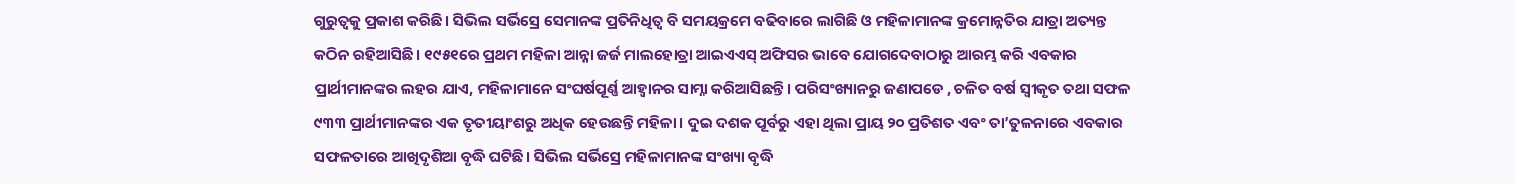ଗୁରୁତ୍ୱକୁ ପ୍ରକାଶ କରିଛି। ସିଭିଲ ସର୍ଭିସ୍ରେ ସେମାନଙ୍କ ପ୍ରତିନିଧିତ୍ୱ ବି ସମୟକ୍ରମେ ବଢିବାରେ ଲାଗିଛି ଓ ମହିଳାମାନଙ୍କ କ୍ରମୋନ୍ନତିର ଯାତ୍ରା ଅତ୍ୟନ୍ତ କଠିନ ରହିଆସିଛି। ୧୯୫୧ରେ ପ୍ରଥମ ମହିଳା ଆନ୍ନା ଜର୍ଜ ମାଲହୋତ୍ରା ଆଇଏଏସ୍ ଅଫିସର ଭାବେ ଯୋଗଦେବାଠାରୁ ଆରମ୍ଭ କରି ଏବକାର ପ୍ରାର୍ଥୀମାନଙ୍କର ଲହର ଯାଏ, ମହିଳାମାନେ ସଂଘର୍ଷପୂର୍ଣ୍ଣ ଆହ୍ବାନର ସାମ୍ନା କରିଆସିଛନ୍ତି। ପରିସଂଖ୍ୟାନରୁ ଜଣାପଡେ , ଚଳିତ ବର୍ଷ ସ୍ବୀକୃତ ତଥା ସଫଳ ୯୩୩ ପ୍ରାର୍ଥୀମାନଙ୍କର ଏକ ତୃତୀୟାଂଶରୁ ଅଧିକ ହେଉଛନ୍ତି ମହିଳା। ଦୁଇ ଦଶକ ପୂର୍ବରୁ ଏହା ଥିଲା ପ୍ରାୟ ୨୦ ପ୍ରତିଶତ ଏବଂ ତା’ତୁଳନାରେ ଏବକାର ସଫଳତାରେ ଆଖିଦୃଶିଆ ବୃଦ୍ଧି ଘଟିଛି। ସିଭିଲ ସର୍ଭିସ୍ରେ ମହିଳାମାନଙ୍କ ସଂଖ୍ୟା ବୃଦ୍ଧି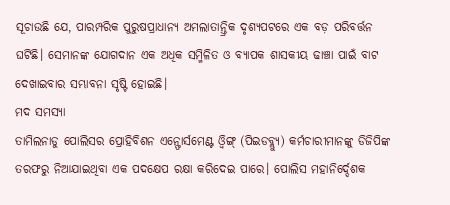ସୂଚାଉଛି ଯେ, ପାରମ୍ପରିକ ପୁରୁଷପ୍ରାଧାନ୍ୟ ଅମଲାତାନ୍ତ୍ରିକ ଦୃଶ୍ୟପଟରେ ଏକ ବଡ଼ ପରିବର୍ତ୍ତନ ଘଟିଛି। ସେମାନଙ୍କ ଯୋଗଦାନ ଏକ ଅଧିକ ସମ୍ମିଳିତ ଓ ବ୍ୟାପକ ଶାସକୀୟ ଢାଞ୍ଚା ପାଇଁ ବାଟ ଦେଖାଇବାର ସମ୍ଭାବନା ସୃଷ୍ଟି ହୋଇଛି।
ମଦ ସମସ୍ୟା
ତାମିଲନାଡୁ ପୋଲିସର ପ୍ରୋହିବିଶନ ଏନ୍ଫୋର୍ସମେଣ୍ଟ ଓ୍ବିଙ୍ଗ୍ (ପିଇଡବ୍ଲ୍ୟୁ) କର୍ମଚାରୀମାନଙ୍କୁ ଡିଜିପିଙ୍କ ତରଫରୁ ନିଆଯାଇଥିବା ଏକ ପଦକ୍ଷେପ ରକ୍ଷା କରିଦେଇ ପାରେ। ପୋଲିସ ମହାନିର୍ଦ୍ଦେଶକ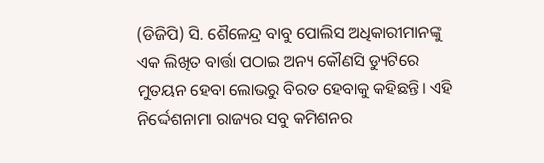(ଡିଜିପି) ସି. ଶୈଳେନ୍ଦ୍ର ବାବୁ ପୋଲିସ ଅଧିକାରୀମାନଙ୍କୁ ଏକ ଲିଖିତ ବାର୍ତ୍ତା ପଠାଇ ଅନ୍ୟ କୌଣସି ଡ୍ୟୁଟିରେ ମୁତୟନ ହେବା ଲୋଭରୁ ବିରତ ହେବାକୁ କହିଛନ୍ତି। ଏହି ନିର୍ଦ୍ଦେଶନାମା ରାଜ୍ୟର ସବୁ କମିଶନର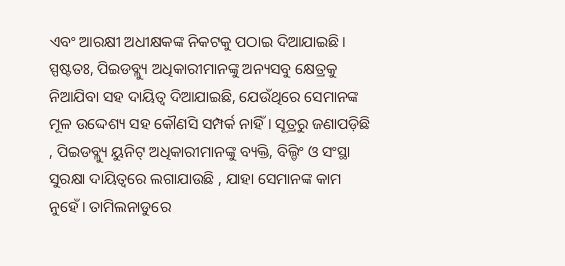ଏବଂ ଆରକ୍ଷୀ ଅଧୀକ୍ଷକଙ୍କ ନିକଟକୁ ପଠାଇ ଦିଆଯାଇଛି। ସ୍ପଷ୍ଟତଃ, ପିଇଡବ୍ଲ୍ୟୁ ଅଧିକାରୀମାନଙ୍କୁ ଅନ୍ୟସବୁ କ୍ଷେତ୍ରକୁ ନିଆଯିବା ସହ ଦାୟିତ୍ୱ ଦିଆଯାଇଛି, ଯେଉଁଥିରେ ସେମାନଙ୍କ ମୂଳ ଉଦ୍ଦେଶ୍ୟ ସହ କୌଣସି ସମ୍ପର୍କ ନାହିଁ। ସୂତ୍ରରୁ ଜଣାପଡ଼ିଛି , ପିଇଡବ୍ଲ୍ୟୁ ୟୁନିଟ୍ ଅଧିକାରୀମାନଙ୍କୁ ବ୍ୟକ୍ତି, ବିଲ୍ଡିଂ ଓ ସଂସ୍ଥା ସୁରକ୍ଷା ଦାୟିତ୍ୱରେ ଲଗାଯାଉଛି , ଯାହା ସେମାନଙ୍କ କାମ ନୁହେଁ। ତାମିଲନାଡୁରେ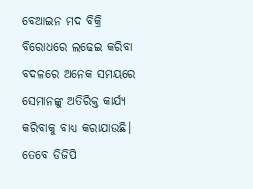ବେଆଇନ ମଦ ବିକ୍ରି ବିରୋଧରେ ଲଢେଇ କରିବା ବଦଳରେ ଅନେକ ସମୟରେ ସେମାନଙ୍କୁ ଅତିରିକ୍ତ କାର୍ଯ୍ୟ କରିବାକୁ ବାଧ୍ୟ କରାଯାଉଛି। ତେବେ ଡିଜିପି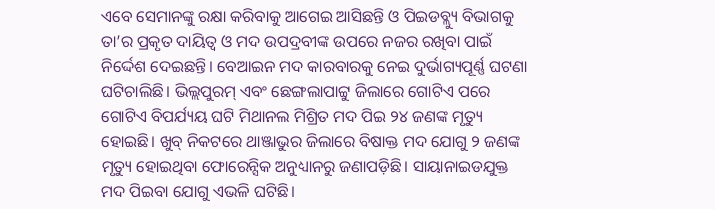ଏବେ ସେମାନଙ୍କୁ ରକ୍ଷା କରିବାକୁ ଆଗେଇ ଆସିଛନ୍ତି ଓ ପିଇଡବ୍ଲ୍ୟୁ ବିଭାଗକୁ ତା’ର ପ୍ରକୃତ ଦାୟିତ୍ୱ ଓ ମଦ ଉପଦ୍ରବୀଙ୍କ ଉପରେ ନଜର ରଖିବା ପାଇଁ ନିର୍ଦ୍ଦେଶ ଦେଇଛନ୍ତି। ବେଆଇନ ମଦ କାରବାରକୁ ନେଇ ଦୁର୍ଭାଗ୍ୟପୂର୍ଣ୍ଣ ଘଟଣା ଘଟିଚାଲିଛି। ଭିଲ୍ଲପୁରମ୍ ଏବଂ ଛେଙ୍ଗଲାପାଟ୍ଟୁ ଜିଲାରେ ଗୋଟିଏ ପରେ ଗୋଟିଏ ବିପର୍ଯ୍ୟୟ ଘଟି ମିଥାନଲ ମିଶ୍ରିତ ମଦ ପିଇ ୨୪ ଜଣଙ୍କ ମୃତ୍ୟୁ ହୋଇଛି। ଖୁବ୍ ନିକଟରେ ଥାଞ୍ଜାଭୁର ଜିଲାରେ ବିଷାକ୍ତ ମଦ ଯୋଗୁ ୨ ଜଣଙ୍କ ମୃତ୍ୟୁ ହୋଇଥିବା ଫୋରେନ୍ସିକ ଅନୁଧ୍ୟାନରୁ ଜଣାପଡ଼ିଛି। ସାୟାନାଇଡଯୁକ୍ତ ମଦ ପିଇବା ଯୋଗୁ ଏଭଳି ଘଟିଛି।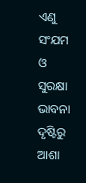ଏଣୁ ସଂଯମ ଓ ସୁରକ୍ଷା ଭାବନା ଦୃଷ୍ଟିରୁ ଆଶା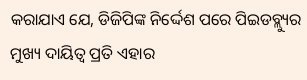କରାଯାଏ ଯେ, ଡିଜିପିଙ୍କ ନିର୍ଦ୍ଦେଶ ପରେ ପିଇଡବ୍ଲ୍ୟୁର ମୁଖ୍ୟ ଦାୟିତ୍ୱ ପ୍ରତି ଏହାର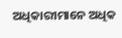ଅଧିକାରୀମାନେ ଅଧିକ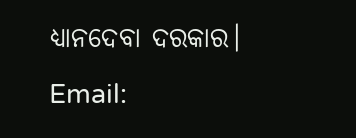ଧ୍ୟାନଦେବା ଦରକାର।
Email: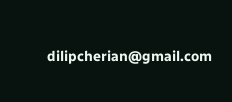dilipcherian@gmail.com